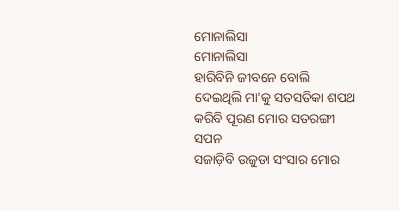ମୋନାଲିସା
ମୋନାଲିସା
ହାରିବିନି ଜୀବନେ ବୋଲି
ଦେଇଥିଲି ମା'କୁ ସତସତିକା ଶପଥ
କରିବି ପୂରଣ ମୋର ସତରଙ୍ଗୀ ସପନ
ସଜାଡ଼ିବି ଉଜୁଡା ସଂସାର ମୋର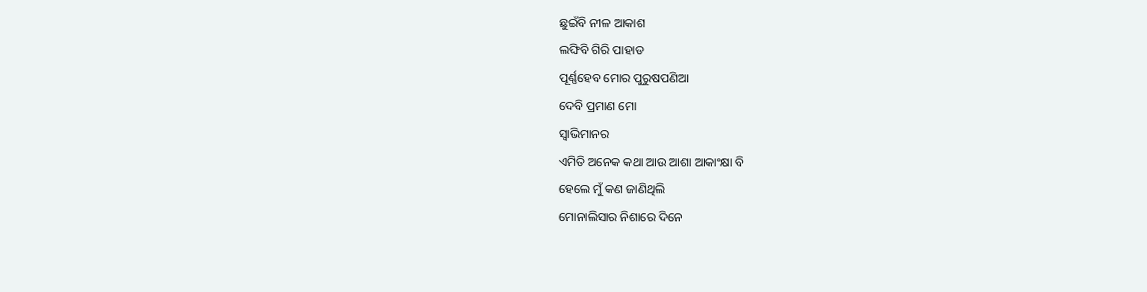ଛୁଇଁବି ନୀଳ ଆକାଶ
ଲଙ୍ଘିବି ଗିରି ପାହାଡ
ପୂର୍ଣ୍ଣହେବ ମୋର ପୁରୁଷପଣିଆ
ଦେବି ପ୍ରମାଣ ମୋ
ସ୍ୱାଭିମାନର
ଏମିତି ଅନେକ କଥା ଆଉ ଆଶା ଆକାଂକ୍ଷା ବି
ହେଲେ ମୁଁ କଣ ଜାଣିଥିଲି
ମୋନାଲିସାର ନିଶାରେ ଦିନେ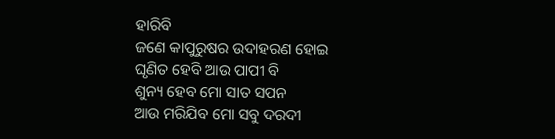ହାରିବି
ଜଣେ କାପୁରୁଷର ଉଦାହରଣ ହୋଇ
ଘୃଣିତ ହେବି ଆଉ ପାପୀ ବି
ଶୁନ୍ୟ ହେବ ମୋ ସାତ ସପନ
ଆଉ ମରିଯିବ ମୋ ସବୁ ଦରଦୀ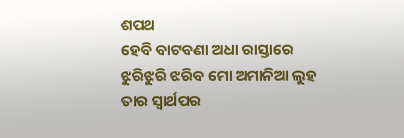ଶପଥ
ହେବି ବାଟବଣା ଅଧା ରାସ୍ତାରେ
ଝୁରିଝୁରି ଝରିବ ମୋ ଅମାନିଆ ଲୁହ
ତାର ସ୍ୱାର୍ଥପର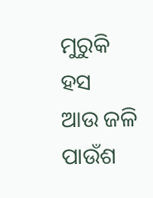ମୁରୁକି ହସ
ଆଉ ଜଳି ପାଉଁଶ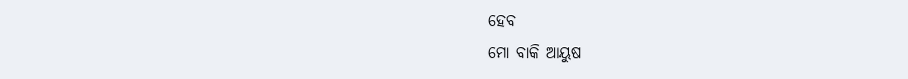ହେବ
ମୋ ବାକି ଆୟୁଷ